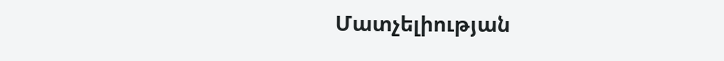Մատչելիության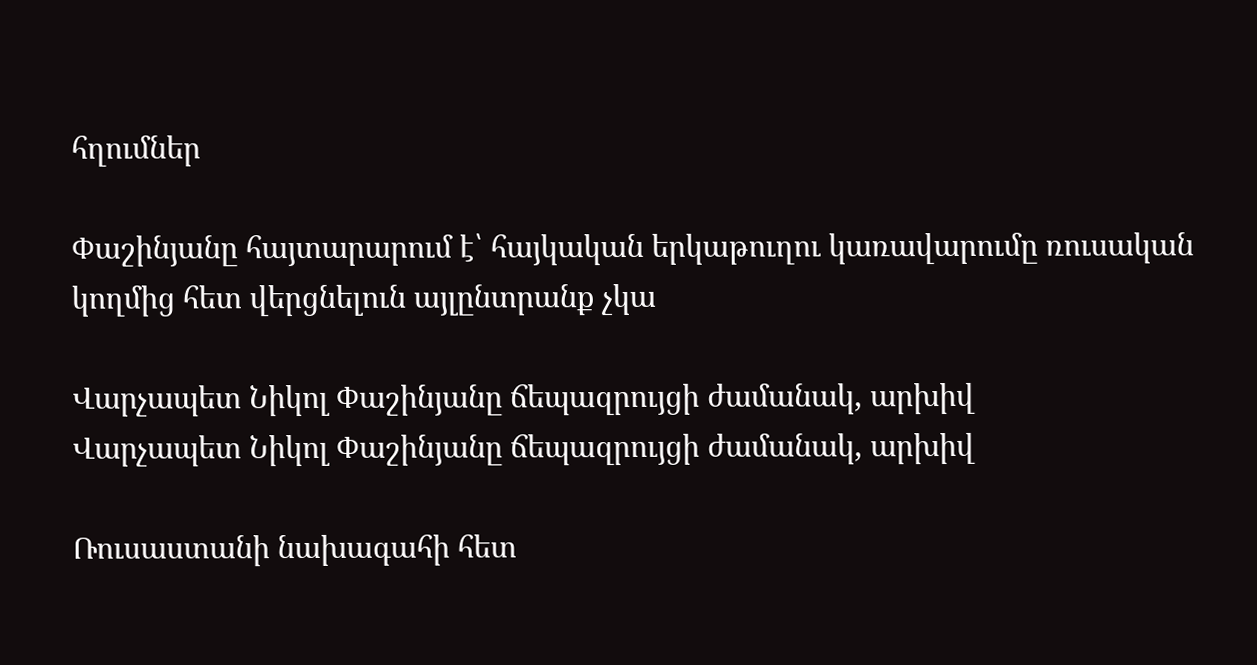հղումներ

Փաշինյանը հայտարարում է՝ հայկական երկաթուղու կառավարումը ռուսական կողմից հետ վերցնելուն այլընտրանք չկա

Վարչապետ Նիկոլ Փաշինյանը ճեպազրույցի ժամանակ, արխիվ
Վարչապետ Նիկոլ Փաշինյանը ճեպազրույցի ժամանակ, արխիվ

Ռուսաստանի նախագահի հետ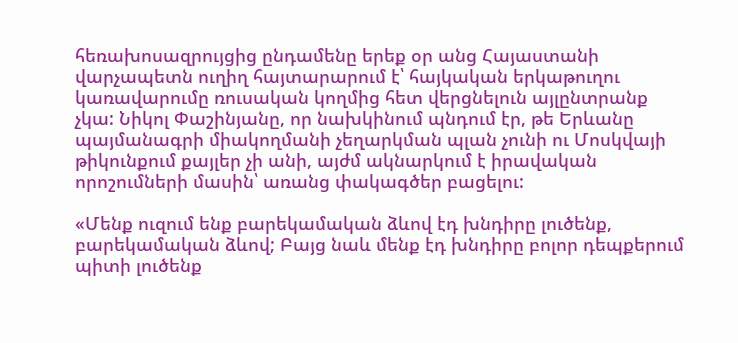հեռախոսազրույցից ընդամենը երեք օր անց Հայաստանի վարչապետն ուղիղ հայտարարում է՝ հայկական երկաթուղու կառավարումը ռուսական կողմից հետ վերցնելուն այլընտրանք չկա: Նիկոլ Փաշինյանը, որ նախկինում պնդում էր, թե Երևանը պայմանագրի միակողմանի չեղարկման պլան չունի ու Մոսկվայի թիկունքում քայլեր չի անի, այժմ ակնարկում է իրավական որոշումների մասին՝ առանց փակագծեր բացելու:

«Մենք ուզում ենք բարեկամական ձևով էդ խնդիրը լուծենք, բարեկամական ձևով; Բայց նաև մենք էդ խնդիրը բոլոր դեպքերում պիտի լուծենք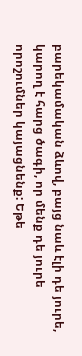բարեկամական ձևով, բայց նաև էլի դե յուրե, կարող է հարց ծագի, որ մենք դե յուրե որոշումներ կայացնենք: Եթե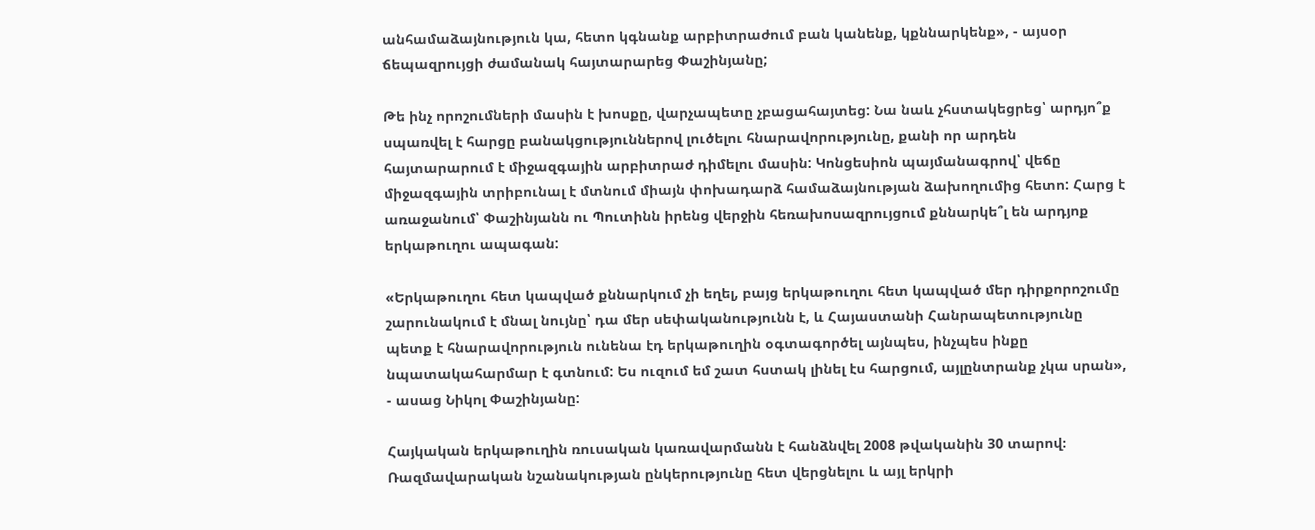անհամաձայնություն կա, հետո կգնանք արբիտրաժում բան կանենք, կքննարկենք», - այսօր ճեպազրույցի ժամանակ հայտարարեց Փաշինյանը;

Թե ինչ որոշումների մասին է խոսքը, վարչապետը չբացահայտեց: Նա նաև չհստակեցրեց՝ արդյո՞ք սպառվել է հարցը բանակցություններով լուծելու հնարավորությունը, քանի որ արդեն հայտարարում է միջազգային արբիտրաժ դիմելու մասին: Կոնցեսիոն պայմանագրով՝ վեճը միջազգային տրիբունալ է մտնում միայն փոխադարձ համաձայնության ձախողումից հետո: Հարց է առաջանում՝ Փաշինյանն ու Պուտինն իրենց վերջին հեռախոսազրույցում քննարկե՞լ են արդյոք երկաթուղու ապագան:

«Երկաթուղու հետ կապված քննարկում չի եղել, բայց երկաթուղու հետ կապված մեր դիրքորոշումը շարունակում է մնալ նույնը՝ դա մեր սեփականությունն է, և Հայաստանի Հանրապետությունը պետք է հնարավորություն ունենա էդ երկաթուղին օգտագործել այնպես, ինչպես ինքը նպատակահարմար է գտնում: Ես ուզում եմ շատ հստակ լինել էս հարցում, այլընտրանք չկա սրան», - ասաց Նիկոլ Փաշինյանը:

Հայկական երկաթուղին ռուսական կառավարմանն է հանձնվել 2008 թվականին 30 տարով։ Ռազմավարական նշանակության ընկերությունը հետ վերցնելու և այլ երկրի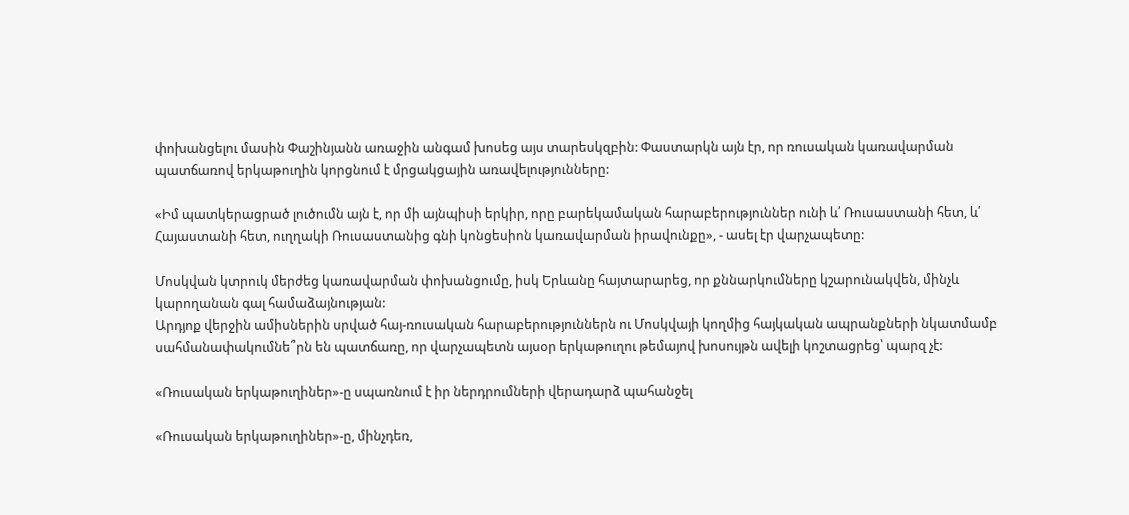փոխանցելու մասին Փաշինյանն առաջին անգամ խոսեց այս տարեսկզբին: Փաստարկն այն էր, որ ռուսական կառավարման պատճառով երկաթուղին կորցնում է մրցակցային առավելությունները:

«Իմ պատկերացրած լուծումն այն է, որ մի այնպիսի երկիր, որը բարեկամական հարաբերություններ ունի և՛ Ռուսաստանի հետ, և՛ Հայաստանի հետ, ուղղակի Ռուսաստանից գնի կոնցեսիոն կառավարման իրավունքը», - ասել էր վարչապետը:

Մոսկվան կտրուկ մերժեց կառավարման փոխանցումը, իսկ Երևանը հայտարարեց, որ քննարկումները կշարունակվեն, մինչև կարողանան գալ համաձայնության:
Արդյոք վերջին ամիսներին սրված հայ-ռուսական հարաբերություններն ու Մոսկվայի կողմից հայկական ապրանքների նկատմամբ սահմանափակումնե՞րն են պատճառը, որ վարչապետն այսօր երկաթուղու թեմայով խոսույթն ավելի կոշտացրեց՝ պարզ չէ:

«Ռուսական երկաթուղիներ»-ը սպառնում է իր ներդրումների վերադարձ պահանջել

«Ռուսական երկաթուղիներ»-ը, մինչդեռ,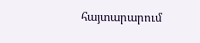հայտարարում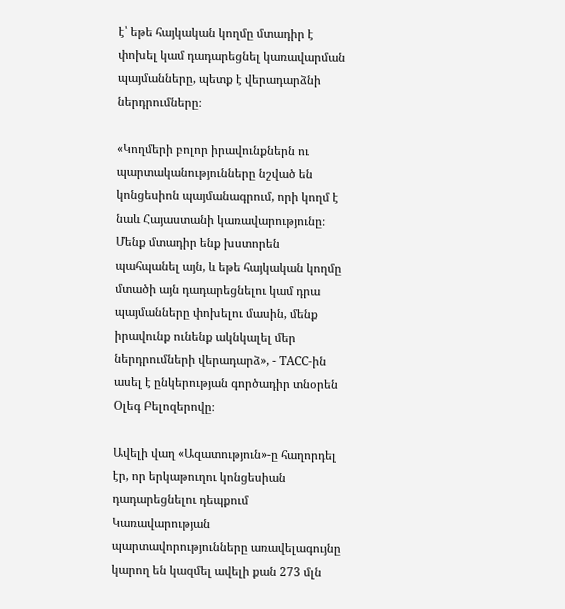է՝ եթե հայկական կողմը մտադիր է փոխել կամ դադարեցնել կառավարման պայմանները, պետք է վերադարձնի ներդրումները։

«Կողմերի բոլոր իրավունքներն ու պարտականությունները նշված են կոնցեսիոն պայմանագրում, որի կողմ է նաև Հայաստանի կառավարությունը։ Մենք մտադիր ենք խստորեն պահպանել այն, և եթե հայկական կողմը մտածի այն դադարեցնելու կամ դրա պայմանները փոխելու մասին, մենք իրավունք ունենք ակնկալել մեր ներդրումների վերադարձ», - ТАСС-ին ասել է ընկերության գործադիր տնօրեն Օլեգ Բելոզերովը։

Ավելի վաղ «Ազատություն»-ը հաղորդել էր, որ երկաթուղու կոնցեսիան դադարեցնելու դեպքում Կառավարության պարտավորությունները առավելագույնը կարող են կազմել ավելի քան 273 մլն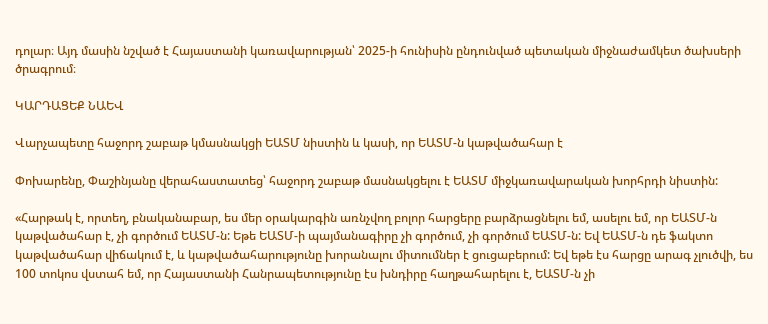դոլար։ Այդ մասին նշված է Հայաստանի կառավարության՝ 2025-ի հունիսին ընդունված պետական միջնաժամկետ ծախսերի ծրագրում։

ԿԱՐԴԱՑԵՔ ՆԱԵՎ

Վարչապետը հաջորդ շաբաթ կմասնակցի ԵԱՏՄ նիստին և կասի, որ ԵԱՏՄ-ն կաթվածահար է

Փոխարենը, Փաշինյանը վերահաստատեց՝ հաջորդ շաբաթ մասնակցելու է ԵԱՏՄ միջկառավարական խորհրդի նիստին:

«Հարթակ է, որտեղ, բնականաբար, ես մեր օրակարգին առնչվող բոլոր հարցերը բարձրացնելու եմ, ասելու եմ, որ ԵԱՏՄ-ն կաթվածահար է, չի գործում ԵԱՏՄ-ն: Եթե ԵԱՏՄ-ի պայմանագիրը չի գործում, չի գործում ԵԱՏՄ-ն: Եվ ԵԱՏՄ-ն դե ֆակտո կաթվածահար վիճակում է, և կաթվածահարությունը խորանալու միտումներ է ցուցաբերում: Եվ եթե էս հարցը արագ չլուծվի, ես 100 տոկոս վստահ եմ, որ Հայաստանի Հանրապետությունը էս խնդիրը հաղթահարելու է, ԵԱՏՄ-ն չի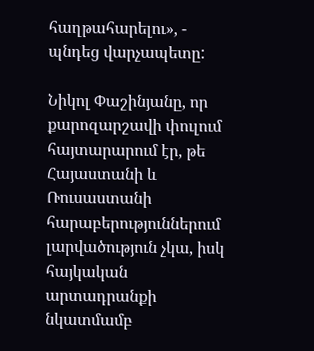հաղթահարելու», - պնդեց վարչապետը:

Նիկոլ Փաշինյանը, որ քարոզարշավի փուլում հայտարարում էր, թե Հայաստանի և Ռուսաստանի հարաբերություններում լարվածություն չկա, իսկ հայկական արտադրանքի նկատմամբ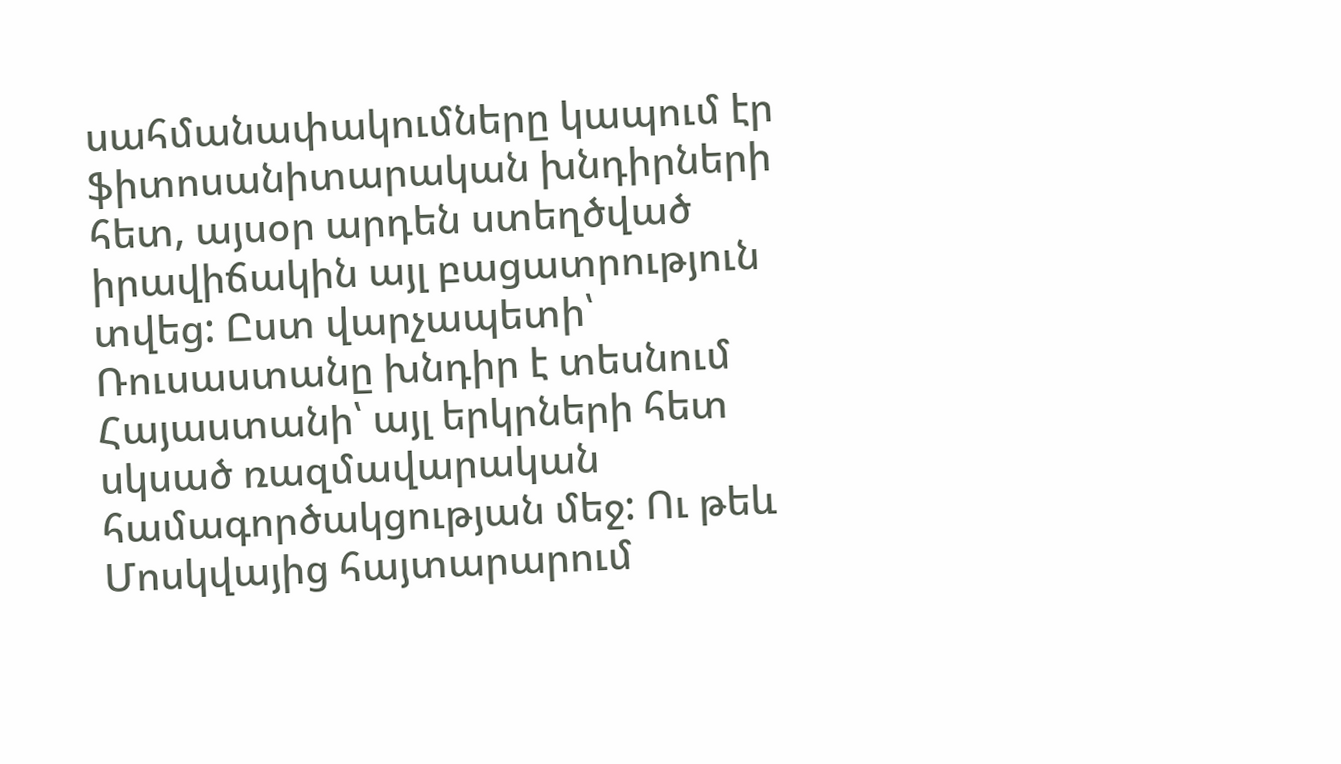սահմանափակումները կապում էր ֆիտոսանիտարական խնդիրների հետ, այսօր արդեն ստեղծված իրավիճակին այլ բացատրություն տվեց: Ըստ վարչապետի՝ Ռուսաստանը խնդիր է տեսնում Հայաստանի՝ այլ երկրների հետ սկսած ռազմավարական համագործակցության մեջ: Ու թեև Մոսկվայից հայտարարում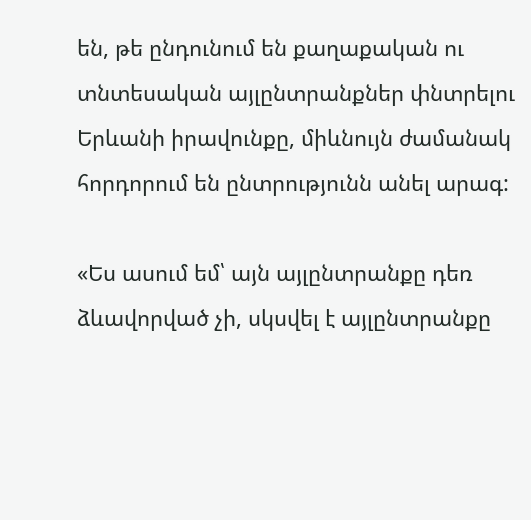են, թե ընդունում են քաղաքական ու տնտեսական այլընտրանքներ փնտրելու Երևանի իրավունքը, միևնույն ժամանակ հորդորում են ընտրությունն անել արագ:

«Ես ասում եմ՝ այն այլընտրանքը դեռ ձևավորված չի, սկսվել է այլընտրանքը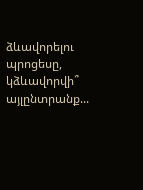ձևավորելու պրոցեսը, կձևավորվի՞ այլընտրանք...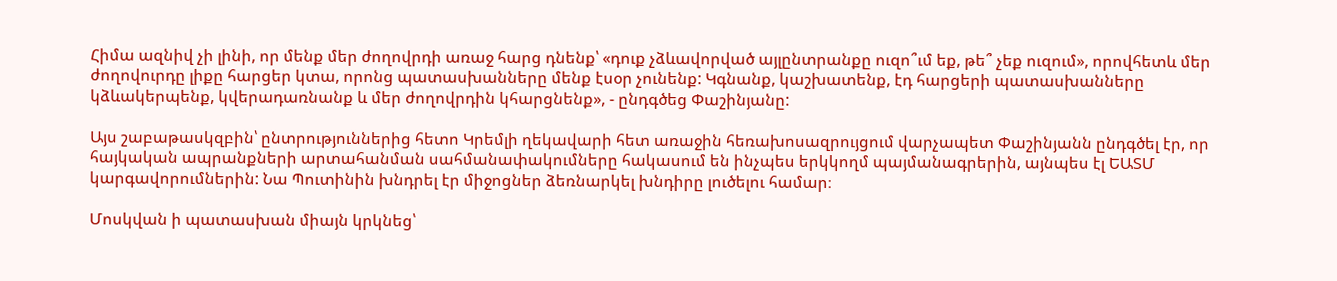Հիմա ազնիվ չի լինի, որ մենք մեր ժողովրդի առաջ հարց դնենք՝ «դուք չձևավորված այլընտրանքը ուզո՞ւմ եք, թե՞ չեք ուզում», որովհետև մեր ժողովուրդը լիքը հարցեր կտա, որոնց պատասխանները մենք էսօր չունենք: Կգնանք, կաշխատենք, էդ հարցերի պատասխանները կձևակերպենք, կվերադառնանք և մեր ժողովրդին կհարցնենք», - ընդգծեց Փաշինյանը:

Այս շաբաթասկզբին՝ ընտրություններից հետո Կրեմլի ղեկավարի հետ առաջին հեռախոսազրույցում վարչապետ Փաշինյանն ընդգծել էր, որ հայկական ապրանքների արտահանման սահմանափակումները հակասում են ինչպես երկկողմ պայմանագրերին, այնպես էլ ԵԱՏՄ կարգավորումներին: Նա Պուտինին խնդրել էր միջոցներ ձեռնարկել խնդիրը լուծելու համար։

Մոսկվան ի պատասխան միայն կրկնեց՝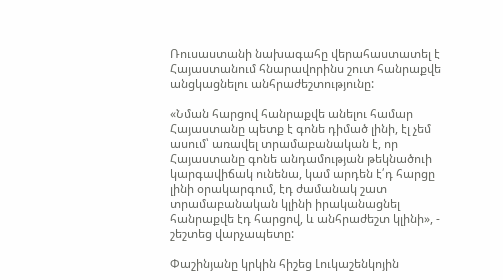Ռուսաստանի նախագահը վերահաստատել է Հայաստանում հնարավորինս շուտ հանրաքվե անցկացնելու անհրաժեշտությունը:

«Նման հարցով հանրաքվե անելու համար Հայաստանը պետք է գոնե դիմած լինի, էլ չեմ ասում՝ առավել տրամաբանական է, որ Հայաստանը գոնե անդամության թեկնածուի կարգավիճակ ունենա, կամ արդեն է՛դ հարցը լինի օրակարգում, էդ ժամանակ շատ տրամաբանական կլինի իրականացնել հանրաքվե էդ հարցով, և անհրաժեշտ կլինի», - շեշտեց վարչապետը:

Փաշինյանը կրկին հիշեց Լուկաշենկոյին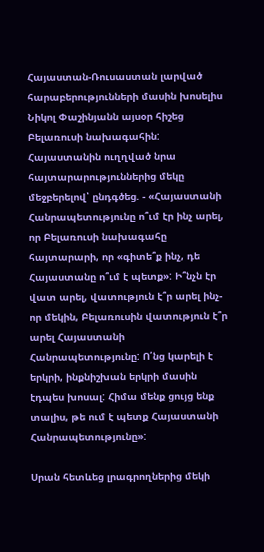Հայաստան-Ռուսաստան լարված հարաբերությունների մասին խոսելիս Նիկոլ Փաշինյանն այսօր հիշեց Բելառուսի նախագահին: Հայաստանին ուղղված նրա հայտարարություններից մեկը մեջբերելով՝ ընդգծեց. - «Հայաստանի Հանրապետությունը ո՞ւմ էր ինչ արել, որ Բելառուսի նախագահը հայտարարի, որ «գիտե՞ք ինչ, դե Հայաստանը ո՞ւմ է պետք»: Ի՞նչն էր վատ արել, վատություն է՞ր արել ինչ-որ մեկին, Բելառուսին վատություն է՞ր արել Հայաստանի Հանրապետությունը: Ո՛նց կարելի է երկրի, ինքնիշխան երկրի մասին էդպես խոսալ: Հիմա մենք ցույց ենք տալիս, թե ում է պետք Հայաստանի Հանրապետությունը»:

Սրան հետևեց լրագրողներից մեկի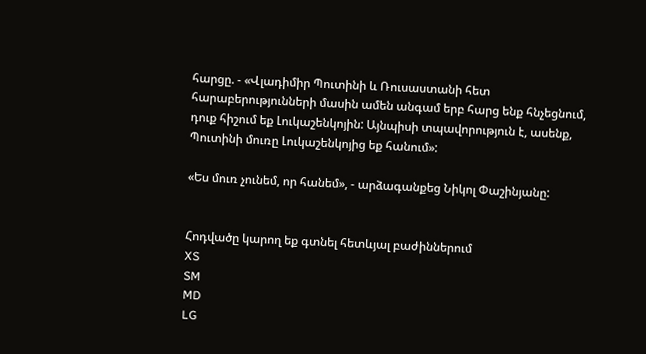հարցը. - «Վլադիմիր Պուտինի և Ռուսաստանի հետ հարաբերությունների մասին ամեն անգամ երբ հարց ենք հնչեցնում, դուք հիշում եք Լուկաշենկոյին: Այնպիսի տպավորություն է, ասենք, Պուտինի մուռը Լուկաշենկոյից եք հանում»:

«Ես մուռ չունեմ, որ հանեմ», - արձագանքեց Նիկոլ Փաշինյանը:


Հոդվածը կարող եք գտնել հետևյալ բաժիններում
XS
SM
MD
LG